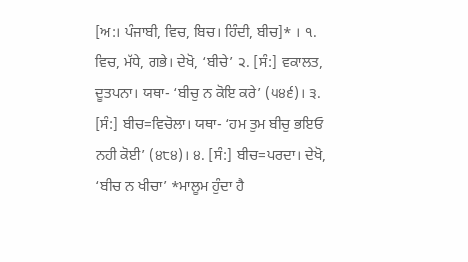[ਅ:। ਪੰਜਾਬੀ, ਵਿਚ, ਬਿਚ। ਹਿੰਦੀ, ਬੀਚ]* । ੧. ਵਿਚ, ਮੱਧੇ, ਗਭੇ। ਦੇਖੋ, ‘ਬੀਚੇ’ ੨. [ਸੰ:] ਵਕਾਲਤ, ਦੂਤਪਨਾ। ਯਥਾ- ‘ਬੀਚੁ ਨ ਕੋਇ ਕਰੇ’ (੫੪੬)। ੩. [ਸੰ:] ਬੀਚ=ਵਿਚੋਲਾ। ਯਥਾ- ‘ਹਮ ਤੁਮ ਬੀਚੁ ਭਇਓ ਨਹੀ ਕੋਈ’ (੪੮੪)। ੪. [ਸੰ:] ਬੀਚ=ਪਰਦਾ। ਦੇਖੋ, ‘ਬੀਚ ਨ ਖੀਚਾ’ *ਮਾਲੂਮ ਹੁੰਦਾ ਹੈ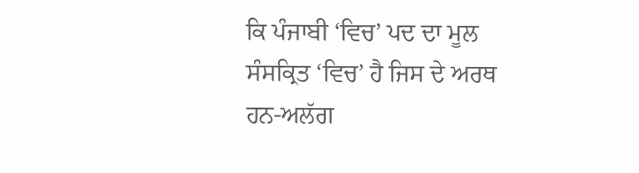ਕਿ ਪੰਜਾਬੀ ‘ਵਿਚ’ ਪਦ ਦਾ ਮੂਲ ਸੰਸਕ੍ਰਿਤ ‘ਵਿਚ’ ਹੈ ਜਿਸ ਦੇ ਅਰਥ ਹਨ-ਅਲੱਗ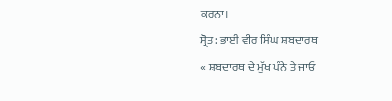ਕਰਨਾ।
ਸ੍ਰੋਤ: ਭਾਈ ਵੀਰ ਸਿੰਘ ਸ਼ਬਦਾਰਥ
« ਸ਼ਬਦਾਰਥ ਦੇ ਮੁੱਖ ਪੰਨੇ ਤੇ ਜਾਓ